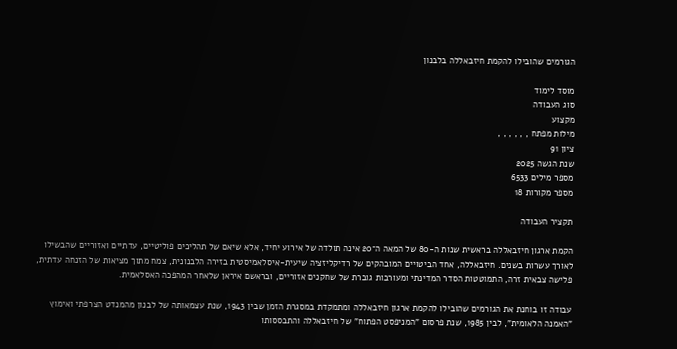הגורמים שהובילו להקמת חיזבאללה בלבנון

מוסד לימוד
סוג העבודה
מקצוע
מילות מפתח , , , , , ,
ציון 91
שנת הגשה 2025
מספר מילים 6533
מספר מקורות 18

תקציר העבודה

הקמת ארגון חיזבאללה בראשית שנות ה-80 של המאה ה־20 אינה תולדה של אירוע יחיד, אלא שיאם של תהליכים פוליטיים, עדתיים ואזוריים שהבשילו לאורך עשרות בשנים. חיזבאללה, אחד הביטויים המובהקים של רדיקליזציה שיעית-איסלאמיסטית בזירה הלבנונית, צמח מתוך מציאות של הזנחה עדתית, פלישה צבאית זרה, התמוטטות הסדר המדינתי ומעורבות גוברת של שחקנים אזוריים, ובראשם איראן שלאחר המהפכה האסלאמית.

עבודה זו בוחנת את הגורמים שהובילו להקמת ארגון חיזבאללה ומתמקדת במסגרת הזמן שבין 1943, שנת עצמאותה של לבנון מהמנדט הצרפתי ואימוץ "האמנה הלאומית", לבין 1985, שנת פרסום "המניפסט הפתוח" של חיזבאללה והתבססותו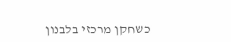כשחקן מרכזי בלבנון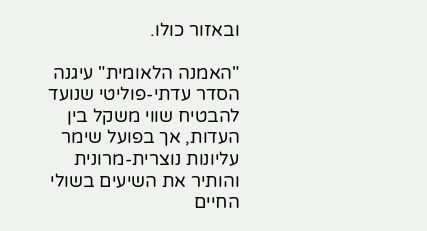ובאזור כולו.

"האמנה הלאומית" עיגנה הסדר עדתי-פוליטי שנועד להבטיח שווי משקל בין העדות, אך בפועל שימר עליונות נוצרית-מרונית והותיר את השיעים בשולי החיים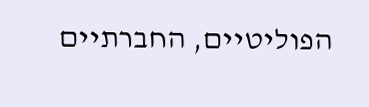הפוליטיים, החברתיים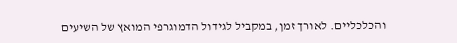והכלכליים. לאורך זמן, במקביל לגידול הדמוגרפי המואץ של השיעים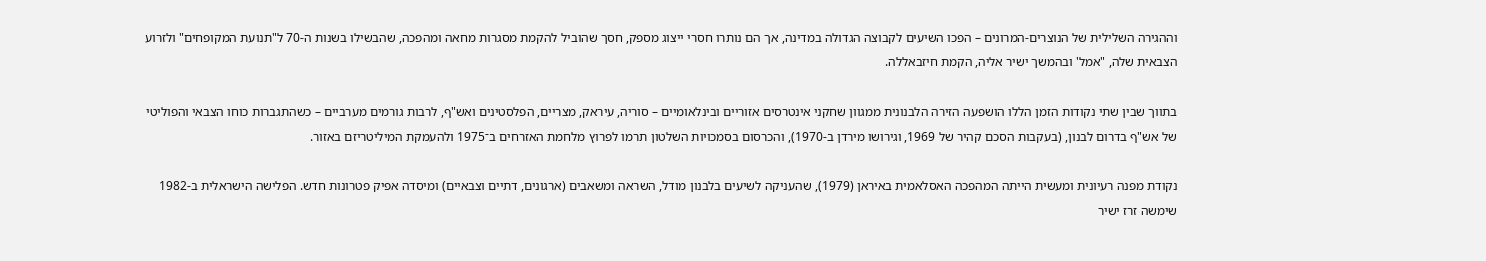וההגירה השלילית של הנוצרים-המרונים – הפכו השיעים לקבוצה הגדולה במדינה, אך הם נותרו חסרי ייצוג מספק, חסך שהוביל להקמת מסגרות מחאה ומהפכה, שהבשילו בשנות ה-70 ל"תנועת המקופחים" ולזרוע הצבאית שלה, "אמל' ובהמשך ישיר אליה, הקמת חיזבאללה.

בתווך שבין שתי נקודות הזמן הללו הושפעה הזירה הלבנונית ממגוון שחקני אינטרסים אזוריים ובינלאומיים – סוריה, עיראק, מצריים, הפלסטינים ואש"ף, לרבות גורמים מערביים – כשהתגברות כוחו הצבאי והפוליטי של אש"ף בדרום לבנון, (בעקבות הסכם קהיר של 1969, וגירושו מירדן ב-1970), והכרסום בסמכויות השלטון תרמו לפרוץ מלחמת האזרחים ב־1975 ולהעמקת המיליטריזם באזור.

נקודת מפנה רעיונית ומעשית הייתה המהפכה האסלאמית באיראן (1979), שהעניקה לשיעים בלבנון מודל, השראה ומשאבים (ארגונים, דתיים וצבאיים) ומיסדה אפיק פטרונות חדש. הפלישה הישראלית ב-1982 שימשה זרז ישיר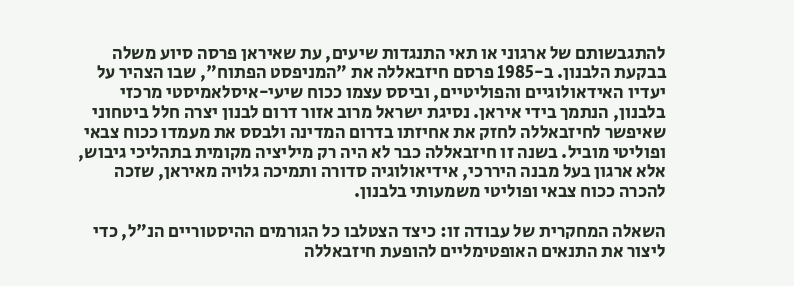להתגבשותם של ארגוני או תאי התנגדות שיעים, עת שאיראן פרסה סיוע משלה בבקעת הלבנון. ב-1985 פרסם חיזבאללה את "המניפסט הפתוח", שבו הצהיר על יעדיו האידאולוגיים והפוליטיים, וביסס עצמו ככוח שיעי-איסלאמיסטי מרכזי בלבנון, הנתמך בידי איראן. נסיגת ישראל מרוב אזור דרום לבנון יצרה חלל ביטחוני שאיפשר לחיזבאללה לחזק את אחיזתו בדרום המדינה ולבסס את מעמדו ככוח צבאי ופוליטי מוביל. בשנה זו חיזבאללה כבר לא היה רק מיליציה מקומית בתהליכי גיבוש, אלא ארגון בעל מבנה היררכי, אידיאולוגיה סדורה ותמיכה גלויה מאיראן, שזכה להכרה ככוח צבאי ופוליטי משמעותי בלבנון.

השאלה המחקרית של עבודה זו: כיצד הצטלבו כל הגורמים ההיסטוריים הנ"ל, כדי ליצור את התנאים האופטימליים להופעת חיזבאללה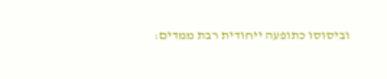וביסוסו כתופעה ייחודית רבת ממדים: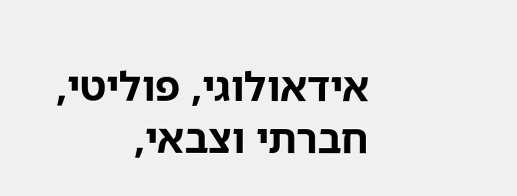אידאולוגי, פוליטי, חברתי וצבאי,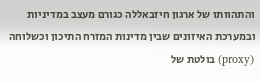והתהוותו של ארגון חיזבאללה כגורם מעצב במדיניות ובמערכת האיזונים שבין מדינות המזרח התיכון וכשלוחה (proxy) בולטת של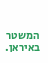המשטר באיראן.